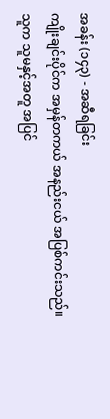အခန်း (၁၄၃) - အဆီရခြင်း
ကျိုးချင်းပိုင်က အမှန်တကယ် အနည်းငယ် အပြစ်ကင်းသည်။
သူက သူမနှင့်အတူ အပြင်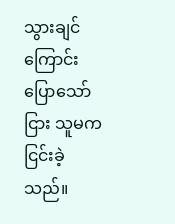သွားချင်ကြောင်း ပြောသော်ငြား သူမက ငြင်းခဲ့သည်။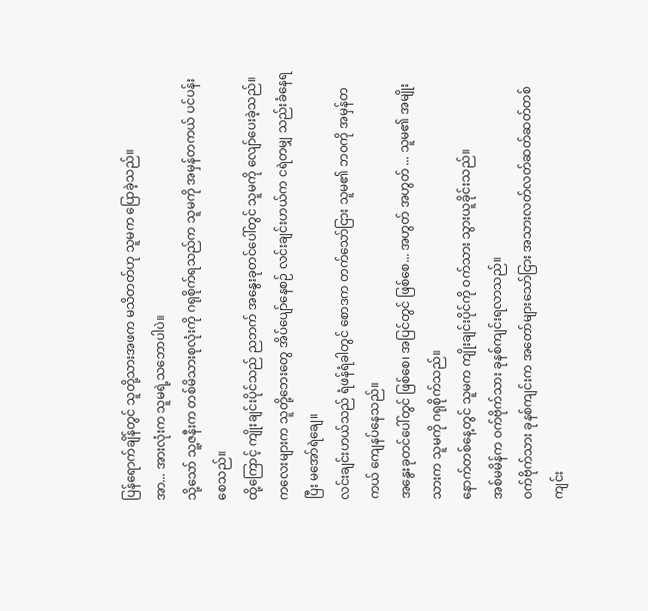ပြန်ရောက်ချိန်တွင် သူတို့သားအဖက မသိတတ်ဟု သူမက ပြောခဲ့သည်။
အာ... အားလုံးက သူမရဲ့သဘောပါပဲ။
သို့သော် သူ့ဇနီးက တစ်မိသားစုလုံးကို ဂရုစိုက်ရသည်က သူမကို အမှန်တကယ် ပင်ပန်းစေသည်။
ထို့ကြောင့် ကျိုးချင်းပိုင်သည် ညဘက် အနွေးခုတင်ပေါ်တွင် သူမကို လျော်ပေးခဲ့သည်။ ကလေးများက သူတို့ဘေးတွေ အိပ်ပျော်နေစဉ် လင်းချင်းဟယ်က ငရဲတမျှ သည်းခံနေရပြီး မအော်ရဲချေ။
လင်းချင်းဟယ်သည် ရံဖန်ရံခါတွင် စောဒက တက်သော်ငြား သူမ၏ ဘ၀ကို အမှန်တကယ် ကျေနပ်နေသည်။
အနွေးခုတင်ပေါ်တွင် ဖြစ်စေ၊ အပြင်တွင် ဖြစ်စေ... အဟွတ် အဟွတ် ... သူမ၏ အမျိုးသားက သူမကို ဂရုစိုက်သည်။
နောက်တစ်နေ့တွင် သူမက ကျိုးချင်းပိုင်ကို ဝက်သား သွားယူခိုင်းသည်။
အစ်မမိန်က ဝက်ဗိုက်သား ခုနစ်ကျင်းရလာသည်။
ဝက်ဗိုက်သား ခုနစ်ကျင်းက အတော်များသော်ငြား အသားလတ်လတ်ဆတ်ဆတ်တစ်ကျင်း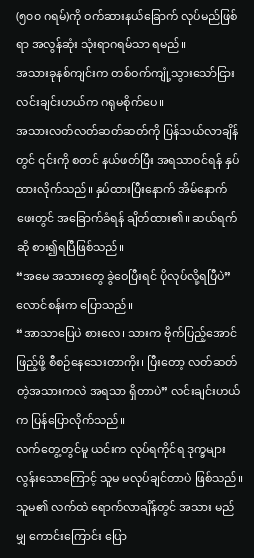(၅၀၀ ဂရမ်)ကို ဝက်ဆားနယ်ခြောက် လုပ်မည်ဖြစ်ရာ အလွန်ဆုံး သုံးရာဂရမ်သာ ရမည်။
အသားခုနစ်ကျင်းက တစ်ဝက်ကျုံ့သွားသော်ငြား လင်းချင်းဟယ်က ဂရုမစိုက်ပေ။
အသားလတ်လတ်ဆတ်ဆတ်ကို ပြန်သယ်လာချိန်တွင် ၎င်းကို စတင် နယ်ဖတ်ပြီး အရသာဝင်ရန် နှပ်ထားလိုက်သည်။ နှပ်ထားပြီးနောက် အိမ်နောက်ဖေးတွင် အခြောက်ခံရန် ချိတ်ထား၏။ ဆယ်ရက်ဆို စား၍ရပြီဖြစ်သည်။
“အမေ အသားတွေ ခွဲဝေပြီးရင် ပိုလုပ်လို့ရပြီပဲ” လောင်စန်းက ပြောသည်။
“အာသာပြေပဲ စားလေ၊ သားက ဗိုက်ပြည့်အောင် ဖြည့်ဖို့ စီစဉ်နေသေးတာကိုး၊ ပြီးတော့ လတ်ဆတ်တဲ့အသားကလဲ အရသာ ရှိတာပဲ” လင်းချင်းဟယ်က ပြန်ပြောလိုက်သည်။
လက်တွေ့တွင်မူ ယင်းက လုပ်ရကိုင်ရ ဒုက္ခများလွန်းသောကြောင့် သူမ မလုပ်ချင်တာပဲ ဖြစ်သည်။ သူမ၏ လက်ထဲ ရောက်လာချိန်တွင် အသား မည်မျှ ကောင်းကြောင်း ပြော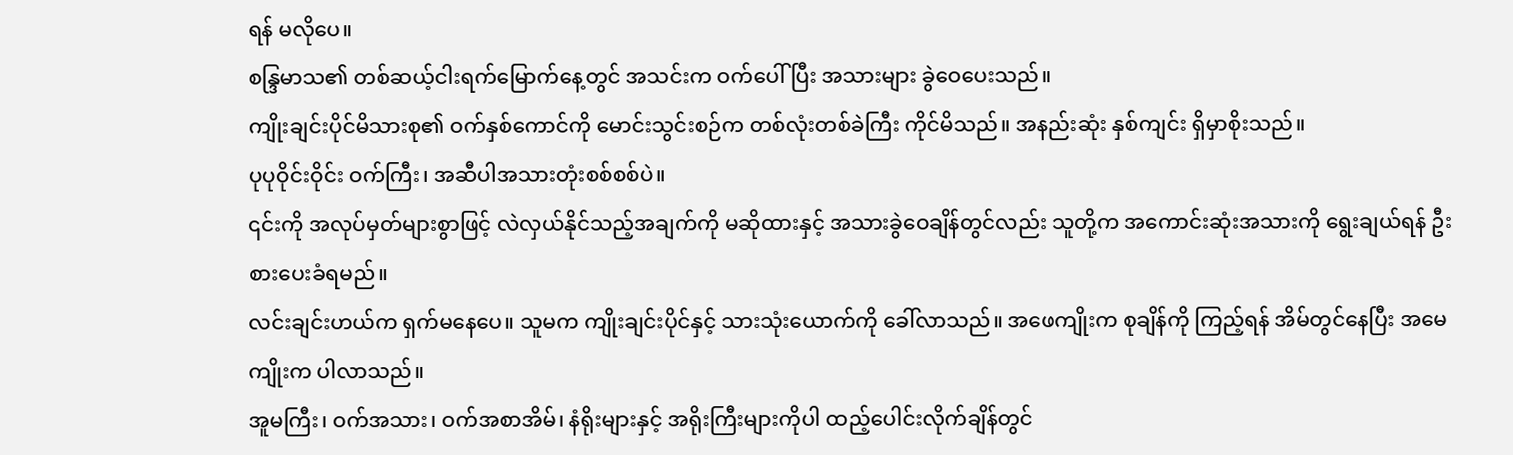ရန် မလိုပေ။
စန္ဒြမာသ၏ တစ်ဆယ့်ငါးရက်မြောက်နေ့တွင် အသင်းက ဝက်ပေါ်ပြီး အသားများ ခွဲဝေပေးသည်။
ကျိုးချင်းပိုင်မိသားစု၏ ဝက်နှစ်ကောင်ကို မောင်းသွင်းစဉ်က တစ်လုံးတစ်ခဲကြီး ကိုင်မိသည်။ အနည်းဆုံး နှစ်ကျင်း ရှိမှာစိုးသည်။
ပုပုဝိုင်းဝိုင်း ဝက်ကြီး၊ အဆီပါအသားတုံးစစ်စစ်ပဲ။
၎င်းကို အလုပ်မှတ်များစွာဖြင့် လဲလှယ်နိုင်သည့်အချက်ကို မဆိုထားနှင့် အသားခွဲဝေချိန်တွင်လည်း သူတို့က အကောင်းဆုံးအသားကို ရွေးချယ်ရန် ဦးစားပေးခံရမည်။
လင်းချင်းဟယ်က ရှက်မနေပေ။ သူမက ကျိုးချင်းပိုင်နှင့် သားသုံးယောက်ကို ခေါ်လာသည်။ အဖေကျိုးက စုချိန်ကို ကြည့်ရန် အိမ်တွင်နေပြီး အမေကျိုးက ပါလာသည်။
အူမကြီး၊ ဝက်အသား၊ ဝက်အစာအိမ်၊ နံရိုးများနှင့် အရိုးကြီးများကိုပါ ထည့်ပေါင်းလိုက်ချိန်တွင်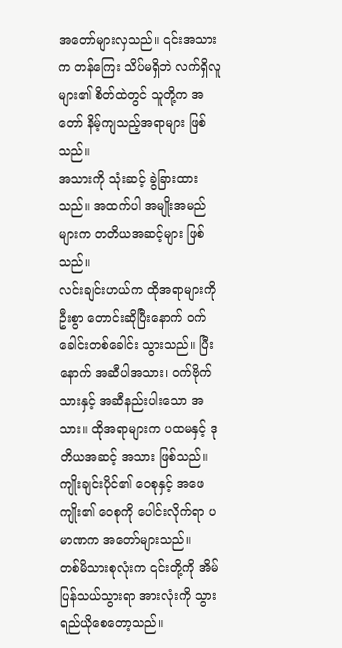အတော်များလှသည်။ ၎င်းအသားက တန်ကြေး သိပ်မရှိဘဲ လက်ရှိလူများ၏ စိတ်ထဲတွင် သူတို့က အတော် နိမ့်ကျသည့်အရာများ ဖြစ်သည်။
အသားကို သုံးဆင့် ခွဲခြားထားသည်။ အထက်ပါ အမျိုးအမည်များက တတိယအဆင့်များ ဖြစ်သည်။
လင်းချင်းဟယ်က ထိုအရာများကို ဦးစွာ တောင်းဆိုပြီးနောက် ဝက်ခေါင်းတစ်ခေါင်း သွားသည်။ ပြီးနောက် အဆီပါအသား၊ ဝက်ဗိုက်သားနှင့် အဆီနည်းပါးသော အသား။ ထိုအရာများက ပထမနှင့် ဒုတိယအဆင့် အသား ဖြစ်သည်။
ကျိုးချင်းပိုင်၏ ဝေစုနှင့် အဖေကျိုး၏ ဝေစုကို ပေါင်းလိုက်ရာ ပမာဏက အတော်များသည်။
တစ်မိသားစုလုံးက ၎င်းတို့ကို အိမ်ပြန်သယ်သွားရာ အားလုံးကို သွားရည်ယိုစေတော့သည်။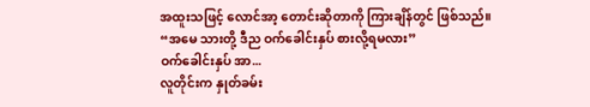အထူးသဖြင့် လောင်အာ့ တောင်းဆိုတာကို ကြားချိန်တွင် ဖြစ်သည်။
“အမေ သားတို့ ဒီည ဝက်ခေါင်းနှပ် စားလို့ရမလား”
ဝက်ခေါင်းနှပ် အာ...
လူတိုင်းက နှုတ်ခမ်း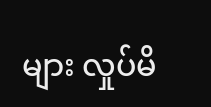များ လှုပ်မိ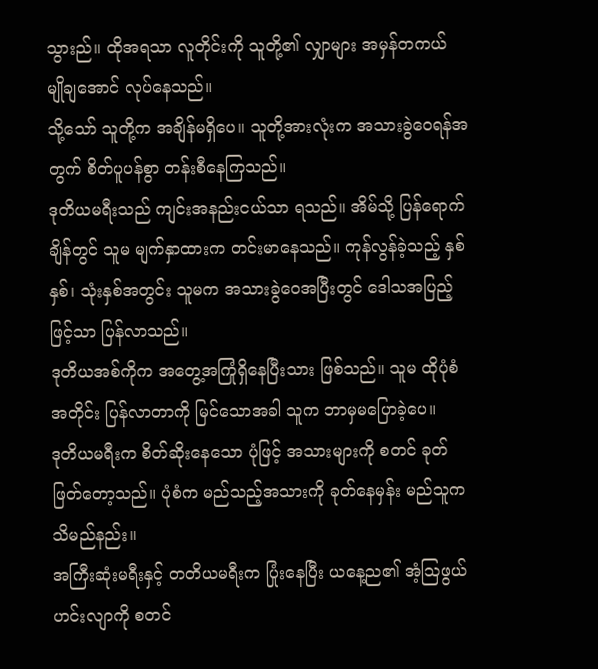သွားည်။ ထိုအရသာ လူတိုင်းကို သူတို့၏ လျှာများ အမှန်တကယ် မျိုချအောင် လုပ်နေသည်။
သို့သော် သူတို့က အချိန်မရှိပေ။ သူတို့အားလုံးက အသားခွဲဝေရန်အတွက် စိတ်ပူပန်စွာ တန်းစီနေကြသည်။
ဒုတိယမရီးသည် ကျင်းအနည်းငယ်သာ ရသည်။ အိမ်သို့ ပြန်ရောက်ချိန်တွင် သူမ မျက်နှာထားက တင်းမာနေသည်။ ကုန်လွန်ခဲ့သည့် နှစ်နှစ်၊ သုံးနှစ်အတွင်း သူမက အသားခွဲဝေအပြီးတွင် ဒေါသအပြည့်ဖြင့်သာ ပြန်လာသည်။
ဒုတိယအစ်ကိုက အတွေ့အကြုံရှိနေပြီးသား ဖြစ်သည်။ သူမ ထိုပုံစံအတိုင်း ပြန်လာတာကို မြင်သောအခါ သူက ဘာမှမပြောခဲ့ပေ။
ဒုတိယမရီးက စိတ်ဆိုးနေသော ပုံဖြင့် အသားများကို စတင် ခုတ်ဖြတ်တော့သည်။ ပုံစံက မည်သည့်အသားကို ခုတ်နေမှန်း မည်သူက သိမည်နည်း။
အကြီးဆုံးမရီးနှင့် တတိယမရီးက ပြုံးနေပြီး ယနေ့ည၏ အံ့ဩဖွယ်ဟင်းလျာကို စတင်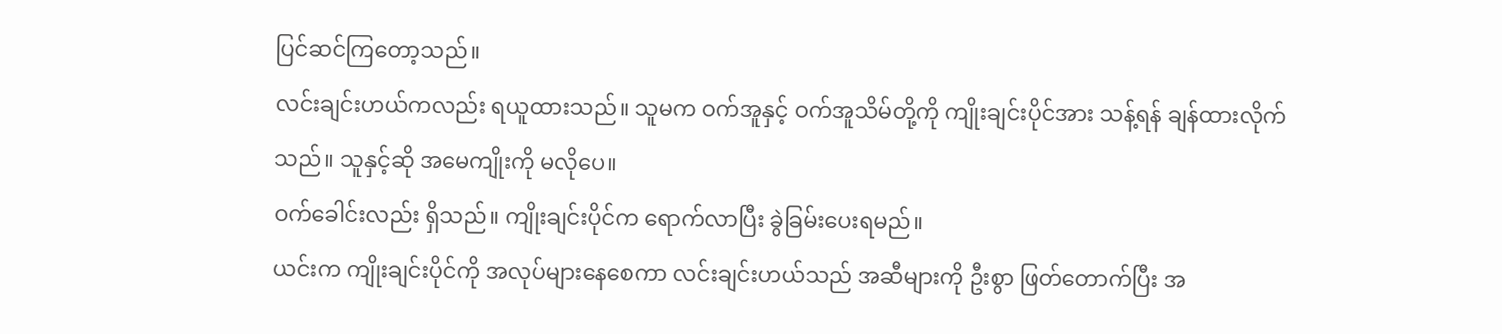ပြင်ဆင်ကြတော့သည်။
လင်းချင်းဟယ်ကလည်း ရယူထားသည်။ သူမက ဝက်အူနှင့် ဝက်အူသိမ်တို့ကို ကျိုးချင်းပိုင်အား သန့်ရန် ချန်ထားလိုက်သည်။ သူနှင့်ဆို အမေကျိုးကို မလိုပေ။
ဝက်ခေါင်းလည်း ရှိသည်။ ကျိုးချင်းပိုင်က ရောက်လာပြီး ခွဲခြမ်းပေးရမည်။
ယင်းက ကျိုးချင်းပိုင်ကို အလုပ်များနေစေကာ လင်းချင်းဟယ်သည် အဆီများကို ဦးစွာ ဖြတ်တောက်ပြီး အ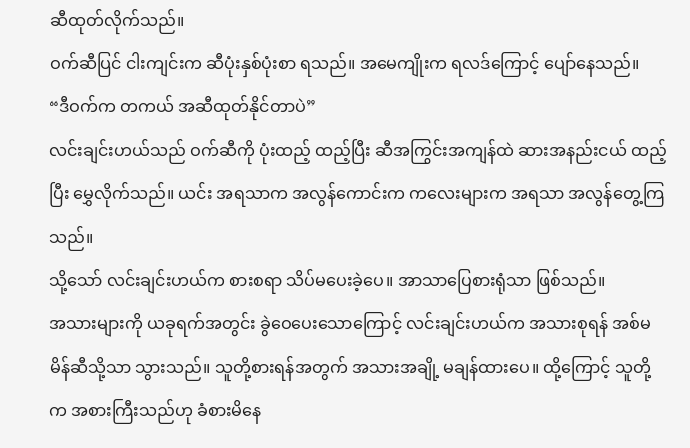ဆီထုတ်လိုက်သည်။
ဝက်ဆီပြင် ငါးကျင်းက ဆီပုံးနှစ်ပုံးစာ ရသည်။ အမေကျိုးက ရလဒ်ကြောင့် ပျော်နေသည်။
“ဒီဝက်က တကယ် အဆီထုတ်နိုင်တာပဲ”
လင်းချင်းဟယ်သည် ဝက်ဆီကို ပုံးထည့် ထည့်ပြီး ဆီအကြွင်းအကျန်ထဲ ဆားအနည်းငယ် ထည့်ပြီး မွှေလိုက်သည်။ ယင်း အရသာက အလွန်ကောင်းက ကလေးများက အရသာ အလွန်တွေ့ကြသည်။
သို့သော် လင်းချင်းဟယ်က စားစရာ သိပ်မပေးခဲ့ပေ။ အာသာပြေစားရုံသာ ဖြစ်သည်။
အသားများကို ယခုရက်အတွင်း ခွဲဝေပေးသောကြောင့် လင်းချင်းဟယ်က အသားစုရန် အစ်မမိန်ဆီသို့သာ သွားသည်။ သူတို့စားရန်အတွက် အသားအချို့ မချန်ထားပေ။ ထို့ကြောင့် သူတို့က အစားကြီးသည်ဟု ခံစားမိနေ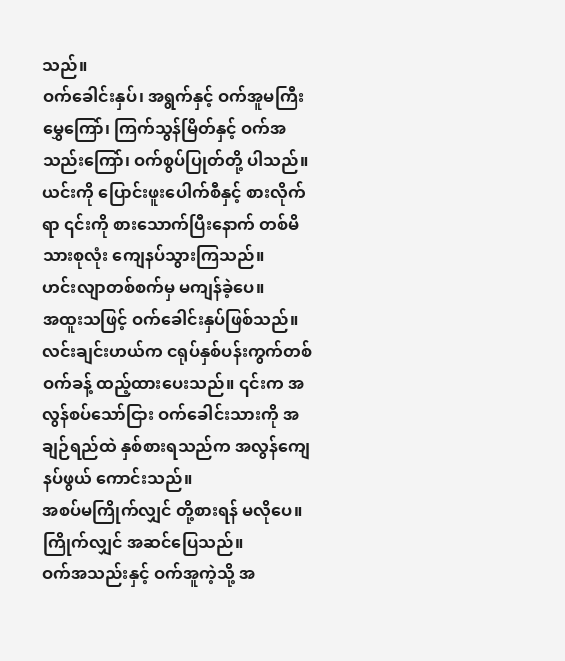သည်။
ဝက်ခေါင်းနှပ်၊ အရွက်နှင့် ဝက်အူမကြီး မွှေကြော်၊ ကြက်သွန်မြိတ်နှင့် ဝက်အသည်းကြော်၊ ဝက်စွပ်ပြုတ်တို့ ပါသည်။
ယင်းကို ပြောင်းဖူးပေါက်စီနှင့် စားလိုက်ရာ ၎င်းကို စားသောက်ပြီးနောက် တစ်မိသားစုလုံး ကျေနပ်သွားကြသည်။
ဟင်းလျာတစ်စက်မှ မကျန်ခဲ့ပေ။
အထူးသဖြင့် ဝက်ခေါင်းနှပ်ဖြစ်သည်။ လင်းချင်းဟယ်က ငရုပ်နှစ်ပန်းကွက်တစ်ဝက်ခန့် ထည့်ထားပေးသည်။ ၎င်းက အလွန်စပ်သော်ငြား ဝက်ခေါင်းသားကို အချဉ်ရည်ထဲ နှစ်စားရသည်က အလွန်ကျေနပ်ဖွယ် ကောင်းသည်။
အစပ်မကြိုက်လျှင် တို့စားရန် မလိုပေ။ ကြိုက်လျှင် အဆင်ပြေသည်။
ဝက်အသည်းနှင့် ဝက်အူကဲ့သို့ အ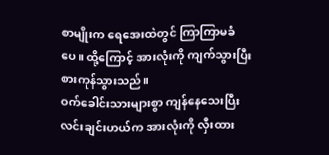စာမျိုးက ရေအေးထဲတွင် ကြာကြာမခံပေ။ ထို့ကြောင့် အားလုံးကို ကျက်သွားပြီး စားကုန်သွားသည်။
ဝက်ခေါင်းသားများစွာ ကျန်နေသေးပြီး လင်းချင်းဟယ်က အားလုံးကို လှီးထား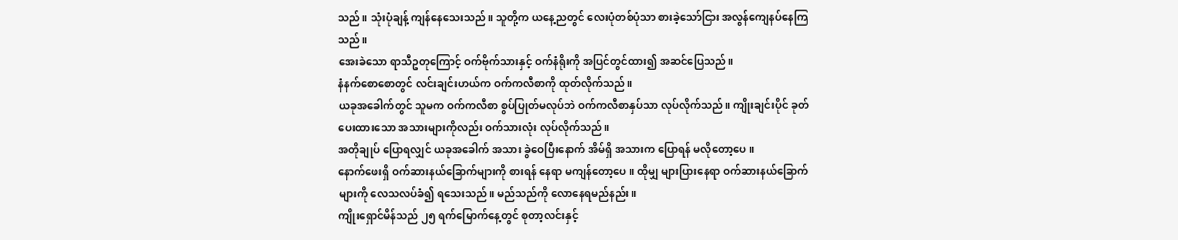သည်။ သုံးပုံချန့် ကျန်နေသေးသည်။ သူတို့က ယနေ့ညတွင် လေးပုံတစ်ပုံသာ စားခဲ့သော်ငြား အလွန်ကျေနပ်နေကြသည်။
အေးခဲသော ရာသီဥတုကြောင့် ဝက်ဗိုက်သားနှင့် ဝက်နံရိုးကို အပြင်တွင်ထား၍ အဆင်ပြေသည်။
နံနက်စောစောတွင် လင်းချင်းဟယ်က ဝက်ကလီစာကို ထုတ်လိုက်သည်။
ယခုအခေါက်တွင် သူမက ဝက်ကလီစာ စွပ်ပြုတ်မလုပ်ဘဲ ဝက်ကလီစာနှပ်သာ လုပ်လိုက်သည်။ ကျိုးချင်းပိုင် ခုတ်ပေးထားသော အသားများကိုလည်း ဝက်သားလုံး လုပ်လိုက်သည်။
အတိုချုပ် ပြောရလျှင် ယခုအခေါက် အသား ခွဲဝေပြီးနောက် အိမ်ရှိ အသားက ပြောရန် မလိုတော့ပေ။
နောက်ဖေးရှိ ဝက်ဆားနယ်ခြောက်များကို စားရန် နေရာ မကျန်တော့ပေ။ ထိုမျှ များပြားနေရာ ဝက်ဆားနယ်ခြောက်များကို လေသလပ်ခံ၍ ရသေးသည်။ မည်သည်ကို လောနေရမည်နည်း။
ကျိုးရှောင်မိန်သည် ၂၅ ရက်မြောက်နေ့တွင် စုတာ့လင်းနှင့်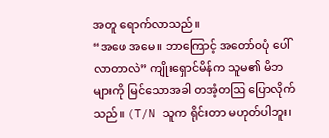အတူ ရောက်လာသည်။
“အဖေ အမေ။ ဘာကြောင့် အတော်၀ပုံ ပေါ်လာတာလဲ” ကျိုးရှောင်မိန်က သူမ၏ မိဘများကို မြင်သောအခါ တအံ့တဩ ပြောလိုက်သည်။ (T/N သူက ရိုင်းတာ မဟုတ်ပါဘူး၊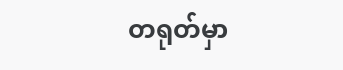တရုတ်မှာ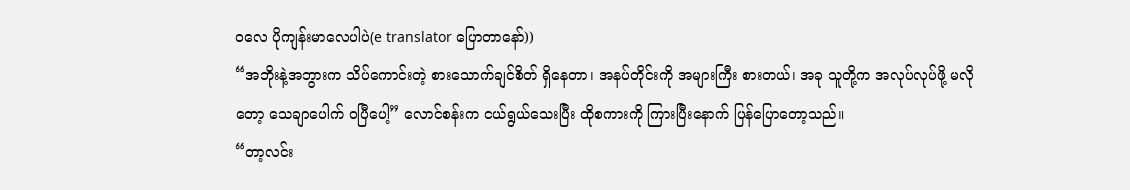၀လေ ပိုကျန်းမာလေပါပဲ(e translator ပြောတာနော်))
“အဘိုးနဲ့အဘွားက သိပ်ကောင်းတဲ့ စားသောက်ချင်စိတ် ရှိနေတာ၊ အနပ်တိုင်းကို အများကြီး စားတယ်၊ အခု သူတို့က အလုပ်လုပ်ဖို့ မလိုတော့ သေချာပေါက် ၀ပြီပေါ့” လောင်စန်းက ငယ်ရွယ်သေးပြီး ထိုစကားကို ကြားပြီးနောက် ပြန်ပြောတော့သည်။
“တာ့လင်း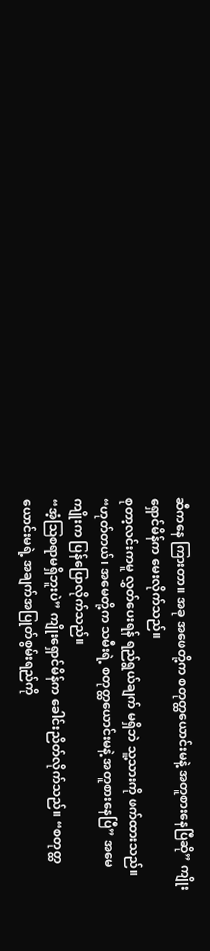ဆီကနေ ကြားတာ။ အခု အဖေတို့က စတုတ္ထယောင်းမနဲ့ အတူစားနေပြီဆို” ကျိုးရှောင်မိန်က မေးလိုက်သည်။
စုတာ့လင်းကမူ လွှတ်ပေးရန် ရည်ရွယ်ချက် မရှိဘဲ သူ့သားကို ဖက်ထားသည်။
“ဟုတ်တယ်၊ အမေတို့က သမီးရဲ့ စတုတ္ထယောင်းမနဲ့ အတူစားနေပြီ” အမေကျိုးက ပြန်ပြောလိုက်သည်။
“အံ့ဩစရာမရှိဘူးပဲ” ကျိုးရှောင်မိန်က ခေါင်းညိတ်လိုက်သည်။ “စတုတ္ထယောင်းမရဲ့ အချက်အပြုတ်စွမ်းရည်ကို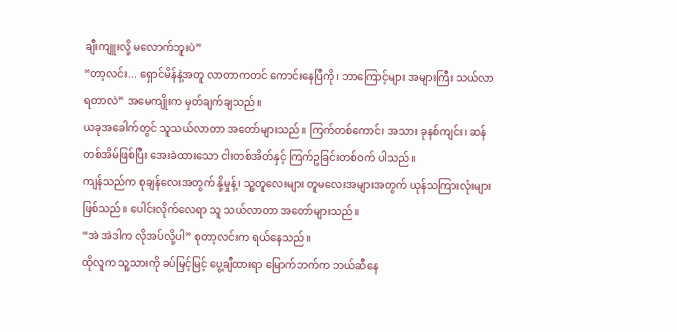ချီးကျူးလို့ မလောက်ဘူးပဲ”
“တာ့လင်း... ရှောင်မိန်နဲ့အတူ လာတာကတင် ကောင်းနေပြီကို၊ ဘာကြောင့်များ အများကြီး သယ်လာရတာလဲ” အမေကျိုးက မှတ်ချက်ချသည်။
ယခုအခေါက်တွင် သူသယ်လာတာ အတော်များသည်။ ကြက်တစ်ကောင်၊ အသား ခုနစ်ကျင်း၊ ဆန်တစ်အိမ်ဖြစ်ပြီး အေးခဲထားသော ငါးတစ်အိတ်နှင့် ကြက်ဥခြင်းတစ်ဝက် ပါသည်။
ကျန်သည်က စုချန်လေးအတွက် နို့မှုန့်၊ သူ့တူလေးများ တူမလေးအများအတွက် ယုန်သကြားလုံးများ ဖြစ်သည်။ ပေါင်းလိုက်လေရာ သူ သယ်လာတာ အတော်များသည်။
“အဲ အဲဒါက လိုအပ်လို့ပါ” စုတာ့လင်းက ရယ်နေသည်။
ထိုလူက သူ့သားကို ခပ်မြင့်မြင့် ပွေ့ချီထားရာ မြောက်ဘက်က ဘယ်ဆီနေ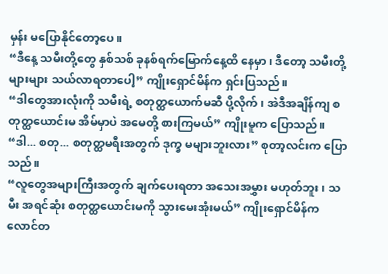မှန်း မပြောနိုင်တော့ပေ။
“ဒီနေ့ သမီးတို့တွေ နှစ်သစ် ခုနစ်ရက်မြောက်နေ့ထိ နေမှာ၊ ဒီတော့ သမီးတို့ များများ သယ်လာရတာပေါ့” ကျိုးရှောင်မိန်က ရှင်းပြသည်။
“ဒါတွေအားလုံးကို သမီးရဲ့ စတုတ္ထယောက်မဆီ ပို့လိုက်၊ အဲဒီအချိန်ကျ စတုတ္ထယောင်းမ အိမ်မှာပဲ အမေတို့ စားကြမယ်” ကျိုးမူက ပြောသည်။
“ဒါ... စတု... စတုတ္ထမရီးအတွက် ဒုက္ခ မများဘူးလား” စုတာ့လင်းက ပြောသည်။
“လူတွေအများကြီးအတွက် ချက်ပေးရတာ အသေးအမွှား မဟုတ်ဘူး၊ သမီး အရင်ဆုံး စတုတ္ထယောင်းမကို သွားမေးအုံးမယ်” ကျိုးရှောင်မိန်က လောင်တ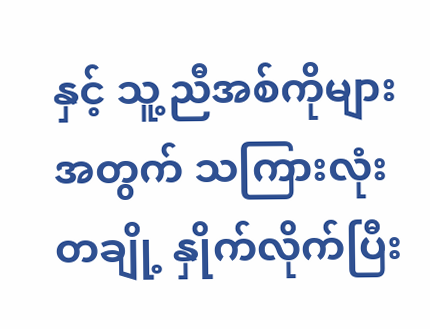နှင့် သူ့ညီအစ်ကိုများအတွက် သကြားလုံးတချို့ နှိုက်လိုက်ပြီး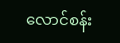လောင်စန်း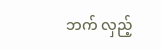ဘက် လှည့်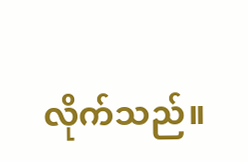လိုက်သည်။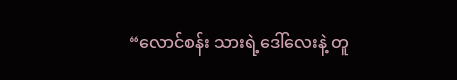“လောင်စန်း သားရဲ့ဒေါ်လေးနဲ့ တူ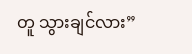တူ သွားချင်လား”